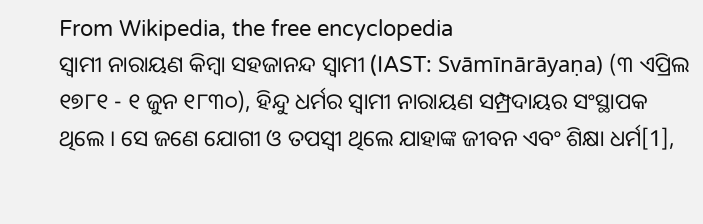From Wikipedia, the free encyclopedia
ସ୍ୱାମୀ ନାରାୟଣ କିମ୍ବା ସହଜାନନ୍ଦ ସ୍ୱାମୀ (IAST: Svāmīnārāyaṇa) (୩ ଏପ୍ରିଲ ୧୭୮୧ - ୧ ଜୁନ ୧୮୩୦), ହିନ୍ଦୁ ଧର୍ମର ସ୍ୱାମୀ ନାରାୟଣ ସମ୍ପ୍ରଦାୟର ସଂସ୍ଥାପକ ଥିଲେ । ସେ ଜଣେ ଯୋଗୀ ଓ ତପସ୍ୱୀ ଥିଲେ ଯାହାଙ୍କ ଜୀବନ ଏବଂ ଶିକ୍ଷା ଧର୍ମ[1],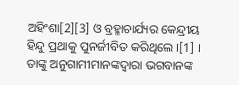ଅହିଂଶା[2][3] ଓ ବ୍ରହ୍ମାଚାର୍ଯ୍ୟର କେନ୍ଦ୍ରୀୟ ହିନ୍ଦୁ ପ୍ରଥାକୁ ପୁନର୍ଜୀବିତ କରିଥିଲେ ।[1] । ତାଙ୍କୁ ଅନୁଗାମୀମାନଙ୍କଦ୍ୱାରା ଭଗବାନଙ୍କ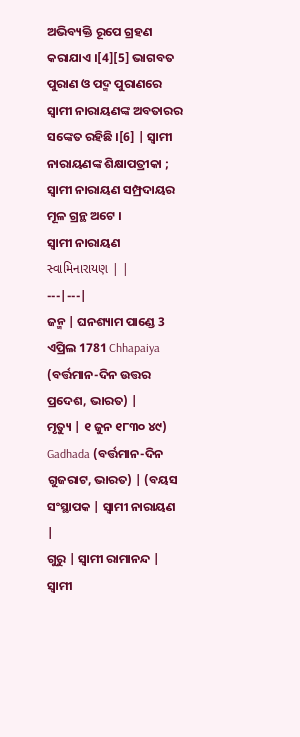ଅଭିବ୍ୟକ୍ତି ରୂପେ ଗ୍ରହଣ କରାଯାଏ ।[4][5] ଭାଗବତ ପୁରାଣ ଓ ପଦ୍ମ ପୁରାଣରେ ସ୍ୱାମୀ ନାରାୟଣଙ୍କ ଅବତାରର ସଙ୍କେତ ରହିଛି ।[6] | ସ୍ୱାମୀ ନାରାୟଣଙ୍କ ଶିକ୍ଷାପତ୍ରୀକା ; ସ୍ୱାମୀ ନାରାୟଣ ସମ୍ପ୍ରଦାୟର ମୂଳ ଗ୍ରନ୍ଥ ଅଟେ ।
ସ୍ୱାମୀ ନାରାୟଣ સ્વામિનારાયણ | |
---|---|
ଜନ୍ମ | ଘନଶ୍ୟାମ ପାଣ୍ଡେ 3 ଏପ୍ରିଲ 1781 Chhapaiya (ବର୍ତ୍ତମାନ-ଦିନ ଉତ୍ତର ପ୍ରଦେଶ, ଭାରତ) |
ମୃତ୍ୟୁ | ୧ ଜୁନ ୧୮୩୦ ୪୯) Gadhada (ବର୍ତ୍ତମାନ-ଦିନ ଗୁଜରାଟ, ଭାରତ) | (ବୟସ
ସଂସ୍ଥାପକ | ସ୍ୱାମୀ ନାରାୟଣ |
ଗୁରୁ | ସ୍ୱାମୀ ରାମାନନ୍ଦ |
ସ୍ୱାମୀ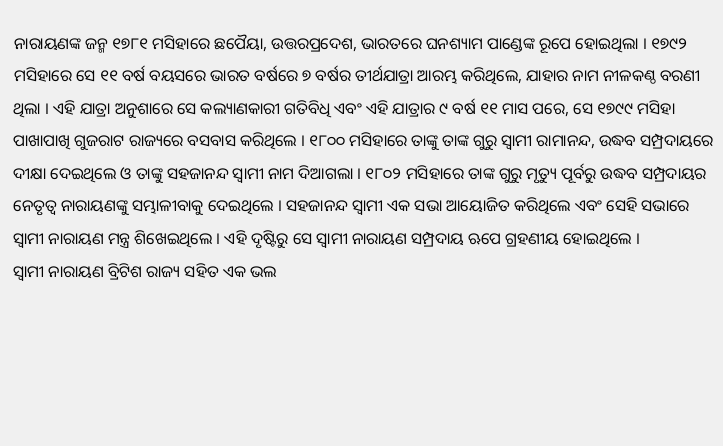ନାରାୟଣଙ୍କ ଜନ୍ମ ୧୭୮୧ ମସିହାରେ ଛପୈୟା, ଉତ୍ତରପ୍ରଦେଶ, ଭାରତରେ ଘନଶ୍ୟାମ ପାଣ୍ଡେଙ୍କ ରୂପେ ହୋଇଥିଲା । ୧୭୯୨ ମସିହାରେ ସେ ୧୧ ବର୍ଷ ବୟସରେ ଭାରତ ବର୍ଷରେ ୭ ବର୍ଷର ତୀର୍ଥଯାତ୍ରା ଆରମ୍ଭ କରିଥିଲେ, ଯାହାର ନାମ ନୀଳକଣ୍ଠ ବରଣୀ ଥିଲା । ଏହି ଯାତ୍ରା ଅନୁଶାରେ ସେ କଲ୍ୟାଣକାରୀ ଗତିବିଧି ଏବଂ ଏହି ଯାତ୍ରାର ୯ ବର୍ଷ ୧୧ ମାସ ପରେ, ସେ ୧୭୯୯ ମସିହା ପାଖାପାଖି ଗୁଜରାଟ ରାଜ୍ୟରେ ବସବାସ କରିଥିଲେ । ୧୮୦୦ ମସିହାରେ ତାଙ୍କୁ ତାଙ୍କ ଗୁରୁ ସ୍ୱାମୀ ରାମାନନ୍ଦ, ଉଦ୍ଧବ ସମ୍ପ୍ରଦାୟରେ ଦୀକ୍ଷା ଦେଇଥିଲେ ଓ ତାଙ୍କୁ ସହଜାନନ୍ଦ ସ୍ୱାମୀ ନାମ ଦିଆଗଲା । ୧୮୦୨ ମସିହାରେ ତାଙ୍କ ଗୁରୁ ମୃତ୍ୟୁ ପୂର୍ବରୁ ଉଦ୍ଧବ ସମ୍ପ୍ରଦାୟର ନେତୃତ୍ୱ ନାରାୟଣଙ୍କୁ ସମ୍ଭାଳୀବାକୁ ଦେଇଥିଲେ । ସହଜାନନ୍ଦ ସ୍ୱାମୀ ଏକ ସଭା ଆୟୋଜିତ କରିଥିଲେ ଏବଂ ସେହି ସଭାରେ ସ୍ୱାମୀ ନାରାୟଣ ମନ୍ତ୍ର ଶିଖେଇଥିଲେ । ଏହି ଦୃଷ୍ଟିରୁ ସେ ସ୍ୱାମୀ ନାରାୟଣ ସମ୍ପ୍ରଦାୟ ଋପେ ଗ୍ରହଣୀୟ ହୋଇଥିଲେ ।
ସ୍ୱାମୀ ନାରାୟଣ ବ୍ରିଟିଶ ରାଜ୍ୟ ସହିତ ଏକ ଭଲ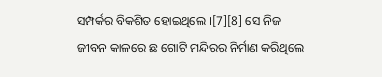ସମ୍ପର୍କର ବିକଶିତ ହୋଇଥିଲେ ।[7][8] ସେ ନିଜ ଜୀବନ କାଳରେ ଛ ଗୋଟି ମନ୍ଦିରର ନିର୍ମାଣ କରିଥିଲେ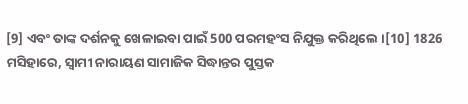[9] ଏବଂ ତାଙ୍କ ଦର୍ଶନକୁ ଖେଳାଇବା ପାଇଁ 500 ପରମହଂସ ନିଯୁକ୍ତ କରିଥିଲେ ।[10] 1826 ମସିହାରେ, ସ୍ୱାମୀ ନାରାୟଣ ସାମାଜିକ ସିଦ୍ଧାନ୍ତର ପୁସ୍ତକ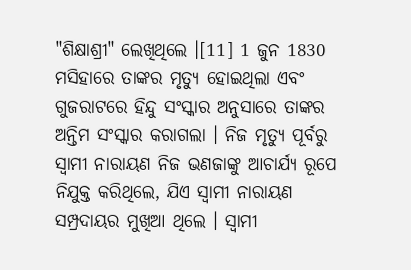"ଶିକ୍ଷାଶ୍ରୀ" ଲେଖିଥିଲେ ।[11] 1 ଜୁନ 1830 ମସିହାରେ ତାଙ୍କର ମୃତ୍ୟୁ ହୋଇଥିଲା ଏବଂ ଗୁଜରାଟରେ ହିନ୍ଦୁ ସଂସ୍କାର ଅନୁସାରେ ତାଙ୍କର ଅନ୍ତିମ ସଂସ୍କାର କରାଗଲା । ନିଜ ମୃତ୍ୟୁ ପୂର୍ବରୁ ସ୍ୱାମୀ ନାରାୟଣ ନିଜ ଭଣଜାଙ୍କୁ ଆଚାର୍ଯ୍ୟ ରୂପେ ନିଯୁକ୍ତ କରିଥିଲେ, ଯିଏ ସ୍ୱାମୀ ନାରାୟଣ ସମ୍ପ୍ରଦାୟର ମୁଖିଆ ଥିଲେ । ସ୍ୱାମୀ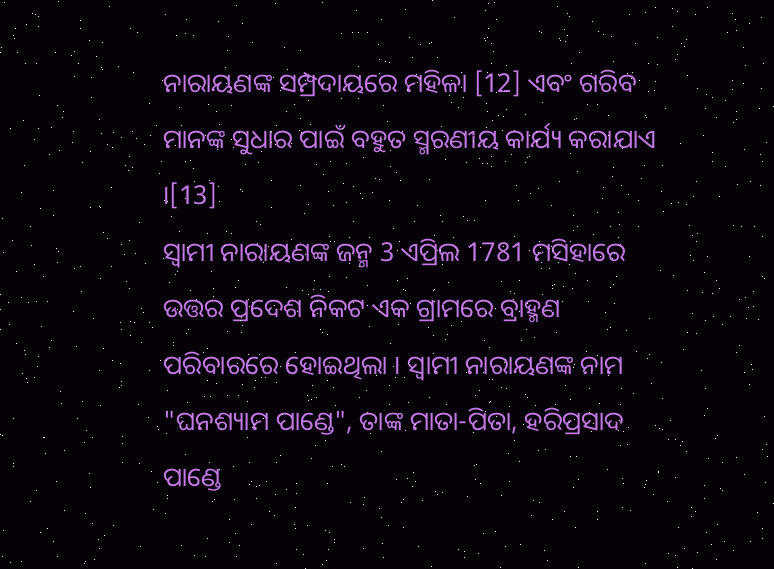ନାରାୟଣଙ୍କ ସମ୍ପ୍ରଦାୟରେ ମହିଳା [12] ଏବଂ ଗରିବ ମାନଙ୍କ ସୁଧାର ପାଇଁ ବହୁତ ସ୍ମରଣୀୟ କାର୍ଯ୍ୟ କରାଯାଏ ।[13]
ସ୍ୱାମୀ ନାରାୟଣଙ୍କ ଜନ୍ମ 3 ଏପ୍ରିଲ 1781 ମସିହାରେ ଉତ୍ତର ପ୍ରଦେଶ ନିକଟ ଏକ ଗ୍ରାମରେ ବ୍ରାହ୍ମଣ ପରିବାରରେ ହୋଇଥିଲା । ସ୍ୱାମୀ ନାରାୟଣଙ୍କ ନାମ "ଘନଶ୍ୟାମ ପାଣ୍ଡେ", ତାଙ୍କ ମାତା-ପିତା, ହରିପ୍ରସାଦ ପାଣ୍ଡେ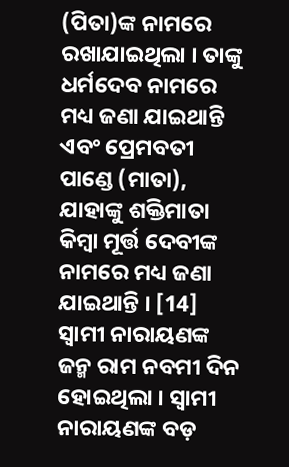(ପିତା)ଙ୍କ ନାମରେ ରଖାଯାଇଥିଲା । ତାଙ୍କୁ ଧର୍ମଦେବ ନାମରେ ମଧ୍ୟ ଜଣା ଯାଇଥାନ୍ତି ଏବଂ ପ୍ରେମବତୀ ପାଣ୍ଡେ (ମାତା), ଯାହାଙ୍କୁ ଶକ୍ତିମାତା କିମ୍ବା ମୂର୍ତ୍ତ ଦେବୀଙ୍କ ନାମରେ ମଧ୍ୟ ଜଣା ଯାଇଥାନ୍ତି । [14] ସ୍ୱାମୀ ନାରାୟଣଙ୍କ ଜନ୍ମ ରାମ ନବମୀ ଦିନ ହୋଇଥିଲା । ସ୍ୱାମୀ ନାରାୟଣଙ୍କ ବଡ଼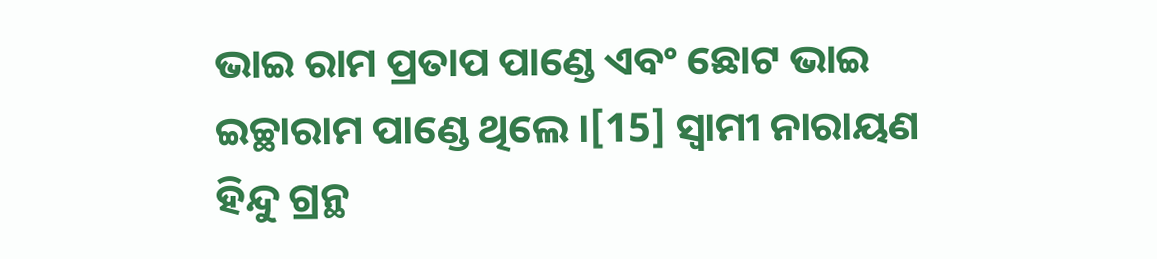ଭାଇ ରାମ ପ୍ରତାପ ପାଣ୍ଡେ ଏବଂ ଛୋଟ ଭାଇ ଇଚ୍ଛାରାମ ପାଣ୍ଡେ ଥିଲେ ।[15] ସ୍ୱାମୀ ନାରାୟଣ ହିନ୍ଦୁ ଗ୍ରନ୍ଥ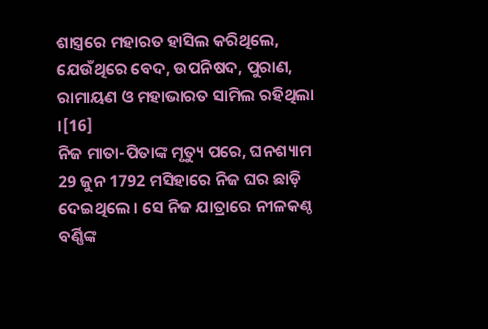ଶାସ୍ତ୍ରରେ ମହାରତ ହାସିଲ କରିଥିଲେ, ଯେଉଁଥିରେ ବେଦ, ଉପନିଷଦ, ପୁରାଣ, ରାମାୟଣ ଓ ମହାଭାରତ ସାମିଲ ରହିଥିଲା ।[16]
ନିଜ ମାତା-ପିତାଙ୍କ ମୃତ୍ୟୁ ପରେ, ଘନଶ୍ୟାମ 29 ଜୁନ 1792 ମସିହାରେ ନିଜ ଘର ଛାଡ଼ି ଦେଇଥିଲେ । ସେ ନିଜ ଯାତ୍ରାରେ ନୀଳକଣ୍ଠ ବର୍ଣ୍ଣିଙ୍କ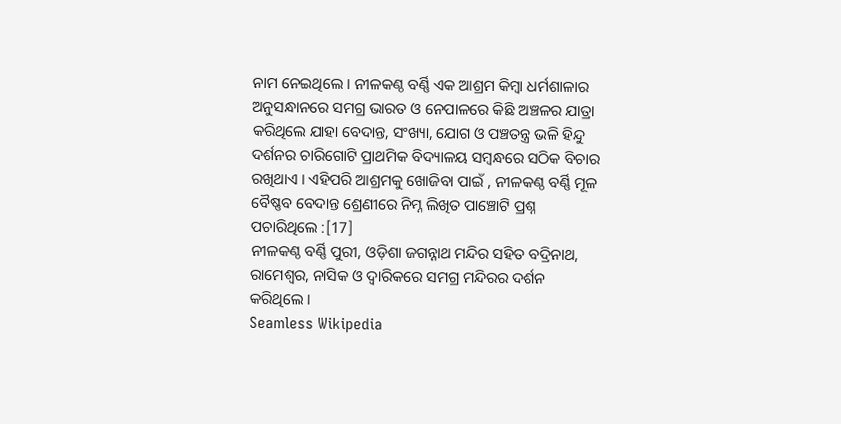ନାମ ନେଇଥିଲେ । ନୀଳକଣ୍ଠ ବର୍ଣ୍ଣି ଏକ ଆଶ୍ରମ କିମ୍ବା ଧର୍ମଶାଳାର ଅନୁସନ୍ଧାନରେ ସମଗ୍ର ଭାରତ ଓ ନେପାଳରେ କିଛି ଅଞ୍ଚଳର ଯାତ୍ରା କରିଥିଲେ ଯାହା ବେଦାନ୍ତ, ସଂଖ୍ୟା, ଯୋଗ ଓ ପଞ୍ଚତନ୍ତ୍ର ଭଳି ହିନ୍ଦୁ ଦର୍ଶନର ଚାରିଗୋଟି ପ୍ରାଥମିକ ବିଦ୍ୟାଳୟ ସମ୍ବନ୍ଧରେ ସଠିକ ବିଚାର ରଖିଥାଏ । ଏହିପରି ଆଶ୍ରମକୁ ଖୋଜିବା ପାଇଁ , ନୀଳକଣ୍ଠ ବର୍ଣ୍ଣି ମୂଳ ବୈଷ୍ଣବ ବେଦାନ୍ତ ଶ୍ରେଣୀରେ ନିମ୍ନ ଲିଖିତ ପାଞ୍ଚୋଟି ପ୍ରଶ୍ନ ପଚାରିଥିଲେ :[17]
ନୀଳକଣ୍ଠ ବର୍ଣ୍ଣି ପୁରୀ, ଓଡ଼ିଶା ଜଗନ୍ନାଥ ମନ୍ଦିର ସହିତ ବଦ୍ରିନାଥ, ରାମେଶ୍ୱର, ନାସିକ ଓ ଦ୍ୱାରିକରେ ସମଗ୍ର ମନ୍ଦିରର ଦର୍ଶନ କରିଥିଲେ ।
Seamless Wikipedia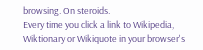browsing. On steroids.
Every time you click a link to Wikipedia, Wiktionary or Wikiquote in your browser's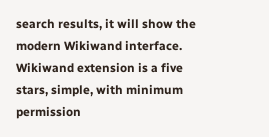search results, it will show the modern Wikiwand interface.
Wikiwand extension is a five stars, simple, with minimum permission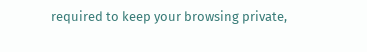required to keep your browsing private,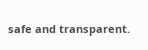safe and transparent.